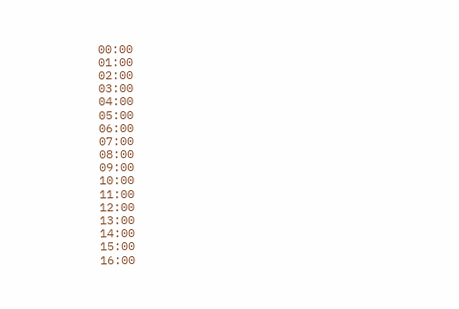00:00
01:00
02:00
03:00
04:00
05:00
06:00
07:00
08:00
09:00
10:00
11:00
12:00
13:00
14:00
15:00
16:00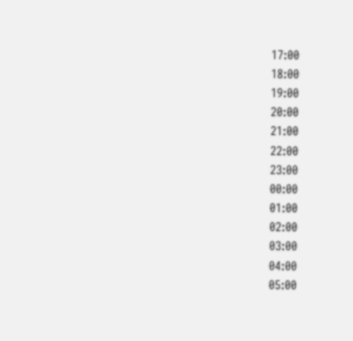17:00
18:00
19:00
20:00
21:00
22:00
23:00
00:00
01:00
02:00
03:00
04:00
05:00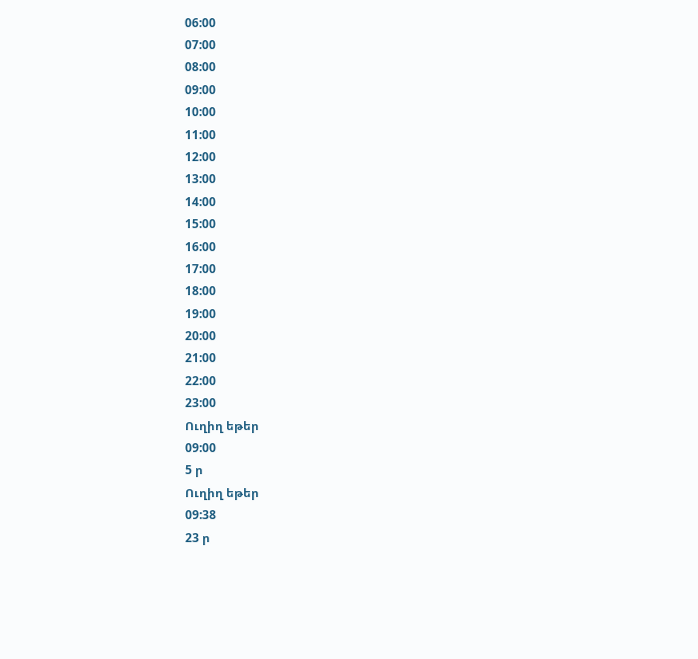06:00
07:00
08:00
09:00
10:00
11:00
12:00
13:00
14:00
15:00
16:00
17:00
18:00
19:00
20:00
21:00
22:00
23:00
Ուղիղ եթեր
09:00
5 ր
Ուղիղ եթեր
09:38
23 ր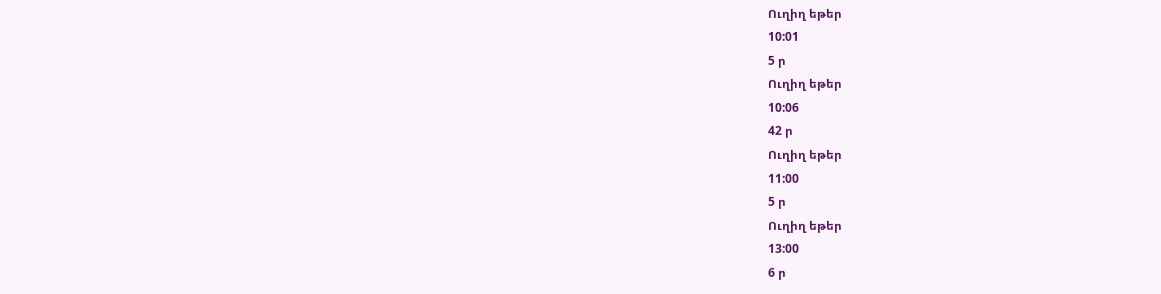Ուղիղ եթեր
10:01
5 ր
Ուղիղ եթեր
10:06
42 ր
Ուղիղ եթեր
11:00
5 ր
Ուղիղ եթեր
13:00
6 ր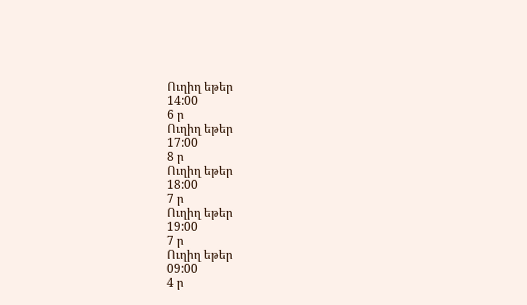Ուղիղ եթեր
14:00
6 ր
Ուղիղ եթեր
17:00
8 ր
Ուղիղ եթեր
18:00
7 ր
Ուղիղ եթեր
19:00
7 ր
Ուղիղ եթեր
09:00
4 ր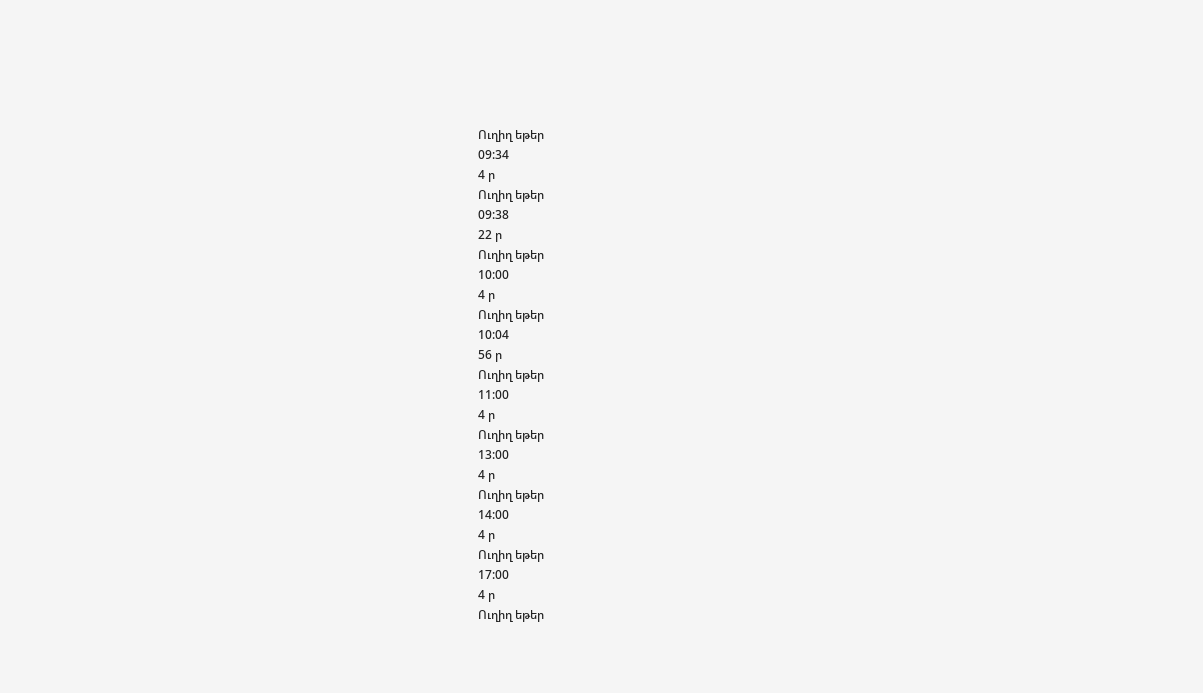Ուղիղ եթեր
09:34
4 ր
Ուղիղ եթեր
09:38
22 ր
Ուղիղ եթեր
10:00
4 ր
Ուղիղ եթեր
10:04
56 ր
Ուղիղ եթեր
11:00
4 ր
Ուղիղ եթեր
13:00
4 ր
Ուղիղ եթեր
14:00
4 ր
Ուղիղ եթեր
17:00
4 ր
Ուղիղ եթեր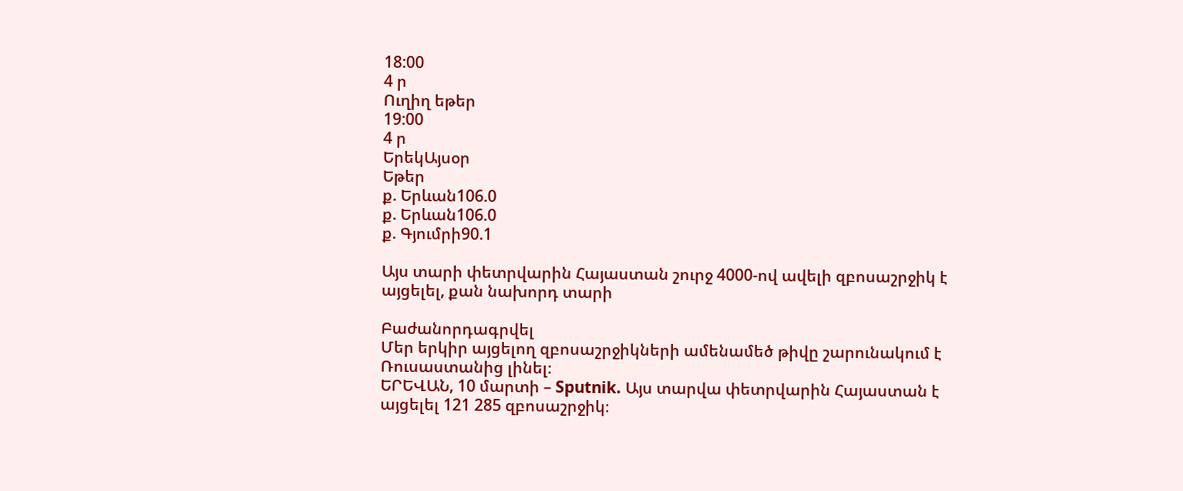18:00
4 ր
Ուղիղ եթեր
19:00
4 ր
ԵրեկԱյսօր
Եթեր
ք. Երևան106.0
ք. Երևան106.0
ք. Գյումրի90.1

Այս տարի փետրվարին Հայաստան շուրջ 4000-ով ավելի զբոսաշրջիկ է այցելել, քան նախորդ տարի

Բաժանորդագրվել
Մեր երկիր այցելող զբոսաշրջիկների ամենամեծ թիվը շարունակում է Ռուսաստանից լինել։
ԵՐԵՎԱՆ, 10 մարտի – Sputnik. Այս տարվա փետրվարին Հայաստան է այցելել 121 285 զբոսաշրջիկ։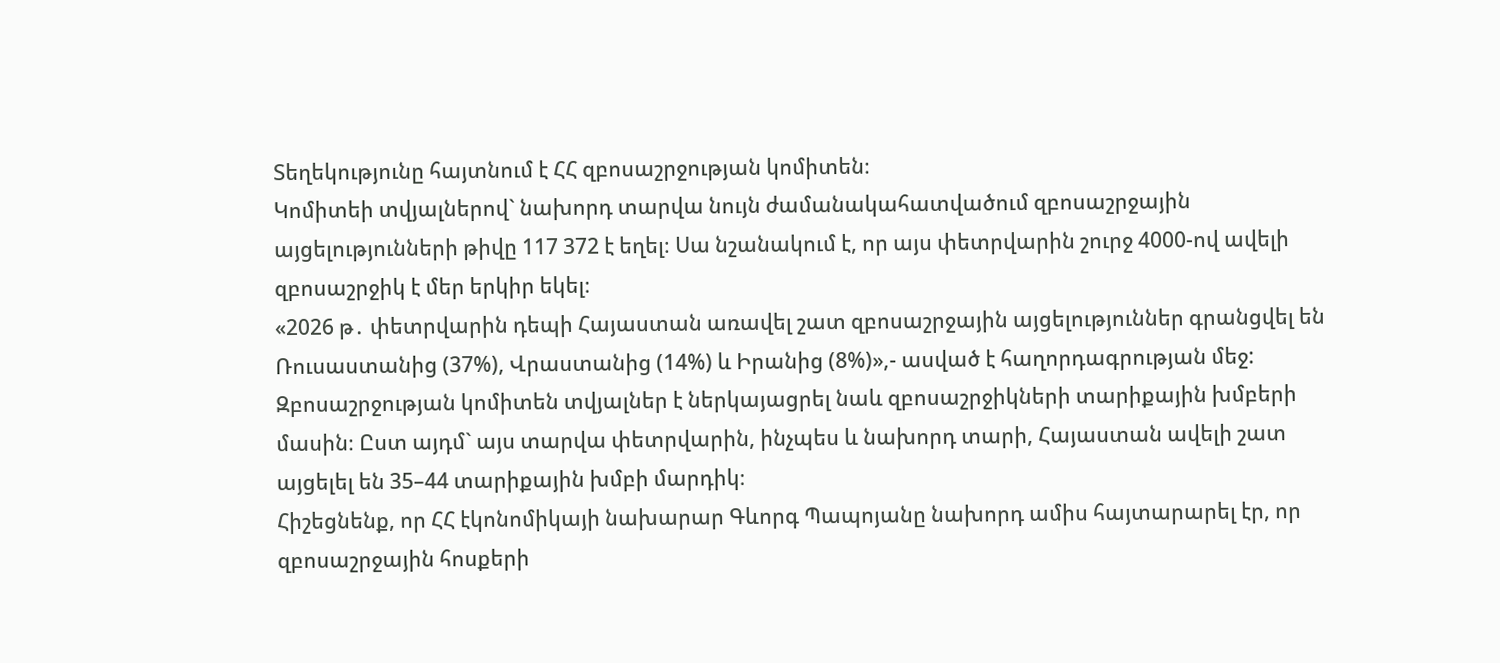Տեղեկությունը հայտնում է ՀՀ զբոսաշրջության կոմիտեն։
Կոմիտեի տվյալներով` նախորդ տարվա նույն ժամանակահատվածում զբոսաշրջային այցելությունների թիվը 117 372 է եղել։ Սա նշանակում է, որ այս փետրվարին շուրջ 4000-ով ավելի զբոսաշրջիկ է մեր երկիր եկել։
«2026 թ․ փետրվարին դեպի Հայաստան առավել շատ զբոսաշրջային այցելություններ գրանցվել են Ռուսաստանից (37%), Վրաստանից (14%) և Իրանից (8%)»,- ասված է հաղորդագրության մեջ:
Զբոսաշրջության կոմիտեն տվյալներ է ներկայացրել նաև զբոսաշրջիկների տարիքային խմբերի մասին։ Ըստ այդմ` այս տարվա փետրվարին, ինչպես և նախորդ տարի, Հայաստան ավելի շատ այցելել են 35–44 տարիքային խմբի մարդիկ։
Հիշեցնենք, որ ՀՀ էկոնոմիկայի նախարար Գևորգ Պապոյանը նախորդ ամիս հայտարարել էր, որ զբոսաշրջային հոսքերի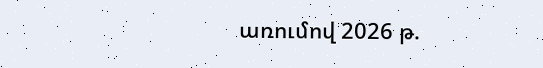առումով 2026 թ.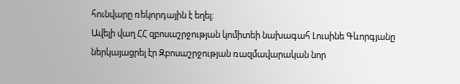հունվարը ռեկորդային է եղել։
Ավելի վաղ ՀՀ զբոսաշրջության կոմիտեի նախագահ Լուսինե Գևորգյանը ներկայացրել էր Զբոսաշրջության ռազմավարական նոր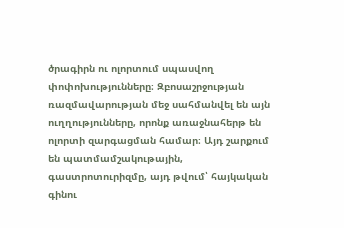ծրագիրն ու ոլորտում սպասվող փոփոխությունները։ Զբոսաշրջության ռազմավարության մեջ սահմանվել են այն ուղղությունները, որոնք առաջնահերթ են ոլորտի զարգացման համար։ Այդ շարքում են պատմամշակութային, գաստրոտուրիզմը, այդ թվում՝ հայկական գինու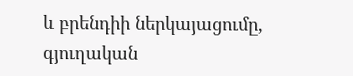և բրենդիի ներկայացումը, գյուղական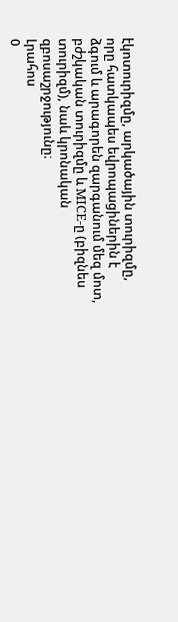էկոտուրիզմը, արկածային տուրիզմը, որը հատկապես եվրոպացիներին է ձգում և արագորեն զարգանում մեզ մոտ, բժշկական տուրիզմը և MICE-ը (բիզնես տուրիզմ), նաև կրոնական զբոսաշրջությունը։
Լրահոս
0